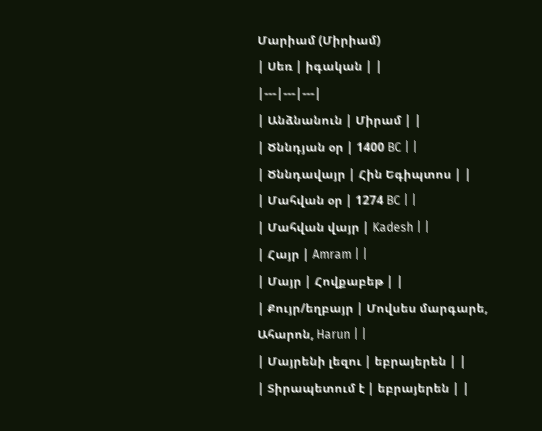Մարիամ (Միրիամ)
| Սեռ | իգական | |
|---|---|---|
| Անձնանուն | Միրամ | |
| Ծննդյան օր | 1400 BC | |
| Ծննդավայր | Հին Եգիպտոս | |
| Մահվան օր | 1274 BC | |
| Մահվան վայր | Kadesh | |
| Հայր | Amram | |
| Մայր | Հովքաբեթ | |
| Քույր/եղբայր | Մովսես մարգարե, Ահարոն, Harun | |
| Մայրենի լեզու | եբրայերեն | |
| Տիրապետում է | եբրայերեն | |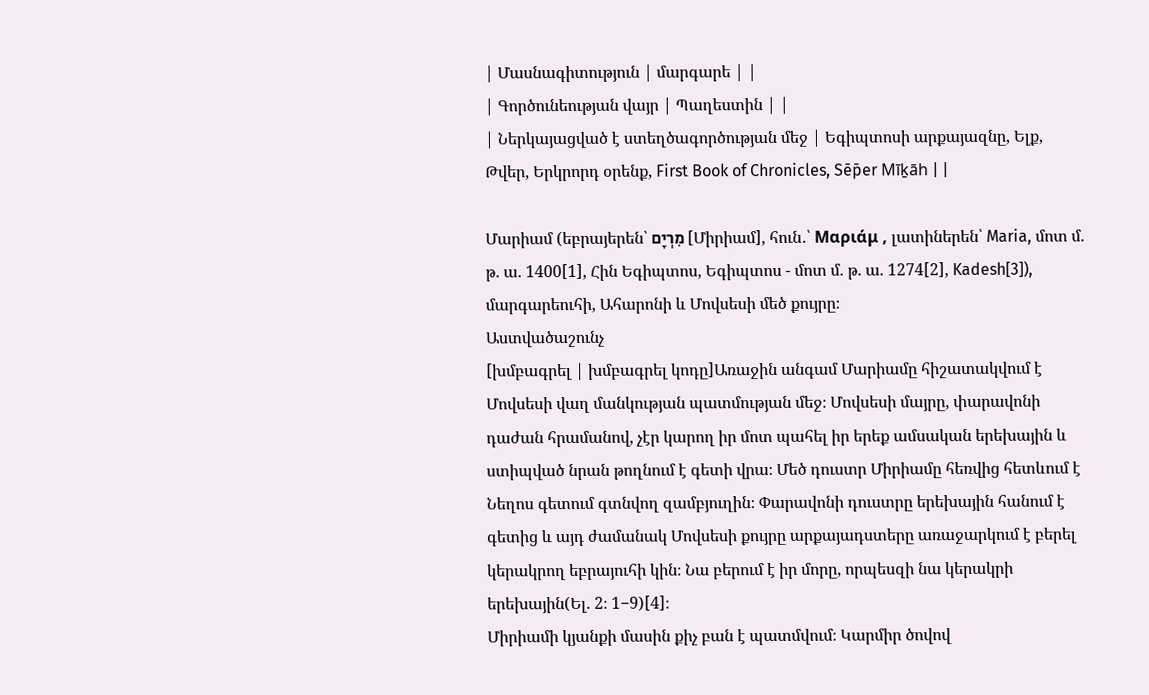| Մասնագիտություն | մարգարե | |
| Գործունեության վայր | Պաղեստին | |
| Ներկայացված է ստեղծագործության մեջ | Եգիպտոսի արքայազնը, Ելք, Թվեր, Երկրորդ օրենք, First Book of Chronicles, Sēp̄er Mīḵāh | |

Մարիամ (եբրայերեն՝ מִרְיָם [Միրիամ], հուն․՝ Μαριάμ , լատիներեն՝ Maria, մոտ մ. թ. ա. 1400[1], Հին Եգիպտոս, Եգիպտոս - մոտ մ. թ. ա. 1274[2], Kadesh[3]), մարգարեուհի, Ահարոնի և Մովսեսի մեծ քույրը։
Աստվածաշունչ
[խմբագրել | խմբագրել կոդը]Առաջին անգամ Մարիամը հիշատակվում է Մովսեսի վաղ մանկության պատմության մեջ։ Մովսեսի մայրը, փարավոնի դաժան հրամանով, չէր կարող իր մոտ պահել իր երեք ամսական երեխային և ստիպված նրան թողնում է գետի վրա։ Մեծ դուստր Միրիամը հեռվից հետևում է Նեղոս գետում գտնվող զամբյուղին։ Փարավոնի դուստրը երեխային հանում է գետից և այդ ժամանակ Մովսեսի քույրը արքայադստերը առաջարկում է բերել կերակրող եբրայուհի կին։ Նա բերում է իր մորը, որպեսզի նա կերակրի երեխային(Ել. 2։ 1−9)[4]։
Միրիամի կյանքի մասին քիչ բան է պատմվում։ Կարմիր ծովով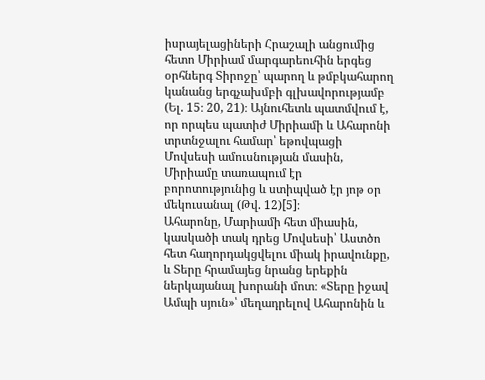իսրայելացիների Հրաշալի անցումից հետո Միրիամ մարգարեուհին երգեց օրհներգ Տիրոջը՝ պարող և թմբկահարող կանանց երգչախմբի գլխավորությամբ (Ել. 15։ 20, 21)։ Այնուհետև պատմվում է, որ որպես պատիժ Միրիամի և Ահարոնի տրտնջալու համար՝ եթովպացի Մովսեսի ամուսնության մասին, Միրիամը տառապում էր բորոտությունից և ստիպված էր յոթ օր մեկուսանալ (Թվ. 12)[5]։
Ահարոնը, Մարիամի հետ միասին, կասկածի տակ դրեց Մովսեսի՝ Աստծո հետ հաղորդակցվելու միակ իրավունքը, և Տերը հրամայեց նրանց երեքին ներկայանալ խորանի մոտ։ «Տերը իջավ Ամպի սյուն»՝ մեղադրելով Ահարոնին և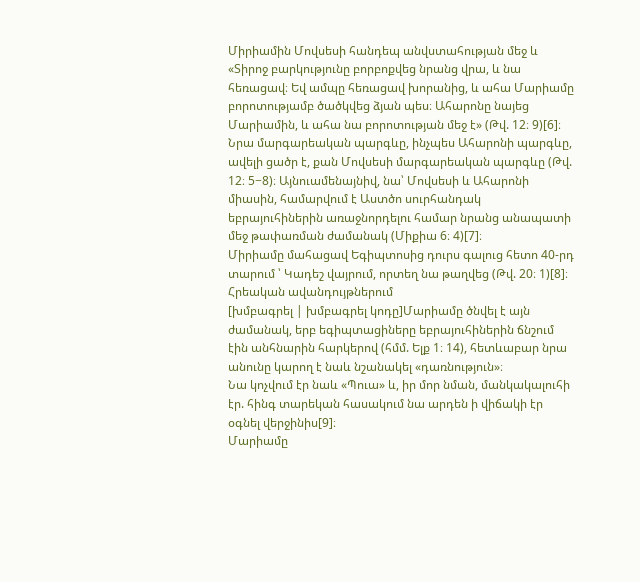Միրիամին Մովսեսի հանդեպ անվստահության մեջ և «Տիրոջ բարկությունը բորբոքվեց նրանց վրա, և նա հեռացավ։ Եվ ամպը հեռացավ խորանից, և ահա Մարիամը բորոտությամբ ծածկվեց ձյան պես։ Ահարոնը նայեց Մարիամին, և ահա նա բորոտության մեջ է» (Թվ. 12։ 9)[6]։
Նրա մարգարեական պարգևը, ինչպես Ահարոնի պարգևը, ավելի ցածր է, քան Մովսեսի մարգարեական պարգևը (Թվ. 12։ 5−8)։ Այնուամենայնիվ, նա՝ Մովսեսի և Ահարոնի միասին, համարվում է Աստծո սուրհանդակ եբրայուհիներին առաջնորդելու համար նրանց անապատի մեջ թափառման ժամանակ (Միքիա 6։ 4)[7]։
Միրիամը մահացավ Եգիպտոսից դուրս գալուց հետո 40-րդ տարում ՝ Կադեշ վայրում, որտեղ նա թաղվեց (Թվ. 20։ 1)[8]։
Հրեական ավանդույթներում
[խմբագրել | խմբագրել կոդը]Մարիամը ծնվել է այն ժամանակ, երբ եգիպտացիները եբրայուհիներին ճնշում էին անհնարին հարկերով (հմմ. Ելք 1։ 14), հետևաբար նրա անունը կարող է նաև նշանակել «դառնություն»։
Նա կոչվում էր նաև «Պուա» և, իր մոր նման, մանկակալուհի էր. հինգ տարեկան հասակում նա արդեն ի վիճակի էր օգնել վերջինիս[9]։
Մարիամը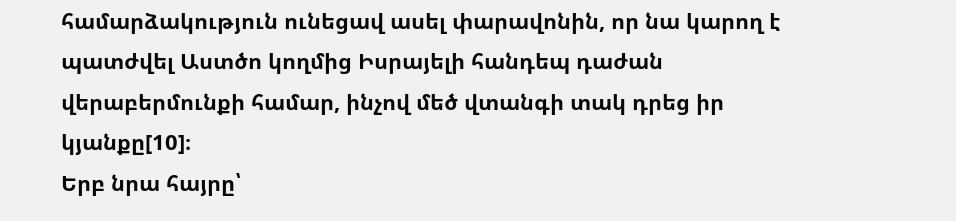համարձակություն ունեցավ ասել փարավոնին, որ նա կարող է պատժվել Աստծո կողմից Իսրայելի հանդեպ դաժան վերաբերմունքի համար, ինչով մեծ վտանգի տակ դրեց իր կյանքը[10]։
Երբ նրա հայրը՝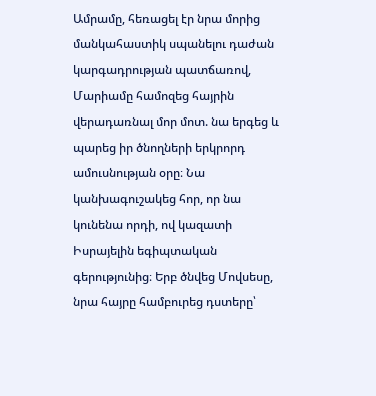Ամրամը, հեռացել էր նրա մորից մանկահաստիկ սպանելու դաժան կարգադրության պատճառով, Մարիամը համոզեց հայրին վերադառնալ մոր մոտ. նա երգեց և պարեց իր ծնողների երկրորդ ամուսնության օրը։ Նա կանխագուշակեց հոր, որ նա կունենա որդի, ով կազատի Իսրայելին եգիպտական գերությունից։ Երբ ծնվեց Մովսեսը, նրա հայրը համբուրեց դստերը՝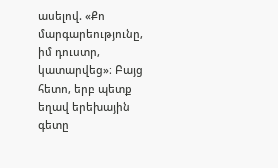ասելով. «Քո մարգարեությունը, իմ դուստր, կատարվեց»։ Բայց հետո, երբ պետք եղավ երեխային գետը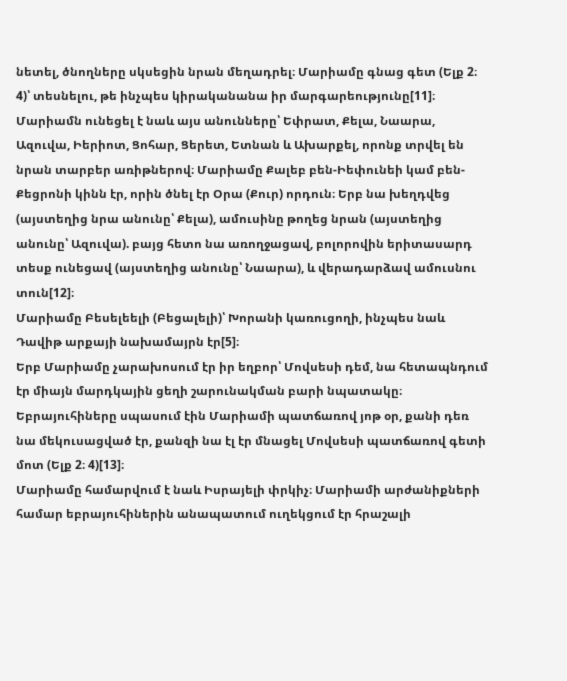նետել, ծնողները սկսեցին նրան մեղադրել։ Մարիամը գնաց գետ (Ելք 2։ 4)՝ տեսնելու, թե ինչպես կիրականանա իր մարգարեությունը[11]։
Մարիամն ունեցել է նաև այս անունները՝ Եփրատ, Քելա, Նաարա, Ազուվա, Իերիոտ, Ցոհար, Ցերետ, Ետնան և Ախարքել, որոնք տրվել են նրան տարբեր առիթներով։ Մարիամը Քալեբ բեն-Իեփունեի կամ բեն-Քեցրոնի կինն էր, որին ծնել էր Օրա (Քուր) որդուն։ Երբ նա խեղդվեց (այստեղից նրա անունը՝ Քելա), ամուսինը թողեց նրան (այստեղից անունը՝ Ազուվա). բայց հետո նա առողջացավ, բոլորովին երիտասարդ տեսք ունեցավ (այստեղից անունը՝ Նաարա), և վերադարձավ ամուսնու տուն[12]։
Մարիամը Բեսելեելի (Բեցալելի)՝ Խորանի կառուցողի, ինչպես նաև Դավիթ արքայի նախամայրն էր[5]։
Երբ Մարիամը չարախոսում էր իր եղբոր՝ Մովսեսի դեմ, նա հետապնդում էր միայն մարդկային ցեղի շարունակման բարի նպատակը։ Եբրայուհիները սպասում էին Մարիամի պատճառով յոթ օր, քանի դեռ նա մեկուսացված էր, քանզի նա էլ էր մնացել Մովսեսի պատճառով գետի մոտ (Ելք 2։ 4)[13]։
Մարիամը համարվում է նաև Իսրայելի փրկիչ։ Մարիամի արժանիքների համար եբրայուհիներին անապատում ուղեկցում էր հրաշալի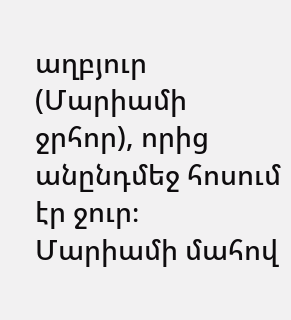աղբյուր (Մարիամի ջրհոր), որից անընդմեջ հոսում էր ջուր։ Մարիամի մահով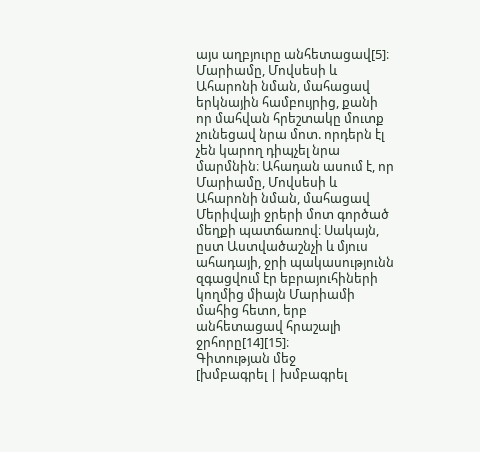այս աղբյուրը անհետացավ[5]։
Մարիամը, Մովսեսի և Ահարոնի նման, մահացավ երկնային համբույրից, քանի որ մահվան հրեշտակը մուտք չունեցավ նրա մոտ. որդերն էլ չեն կարող դիպչել նրա մարմնին։ Ահադան ասում է, որ Մարիամը, Մովսեսի և Ահարոնի նման, մահացավ Մերիվայի ջրերի մոտ գործած մեղքի պատճառով։ Սակայն, ըստ Աստվածաշնչի և մյուս ահադայի, ջրի պակասությունն զգացվում էր եբրայուհիների կողմից միայն Մարիամի մահից հետո, երբ անհետացավ հրաշալի ջրհորը[14][15]։
Գիտության մեջ
[խմբագրել | խմբագրել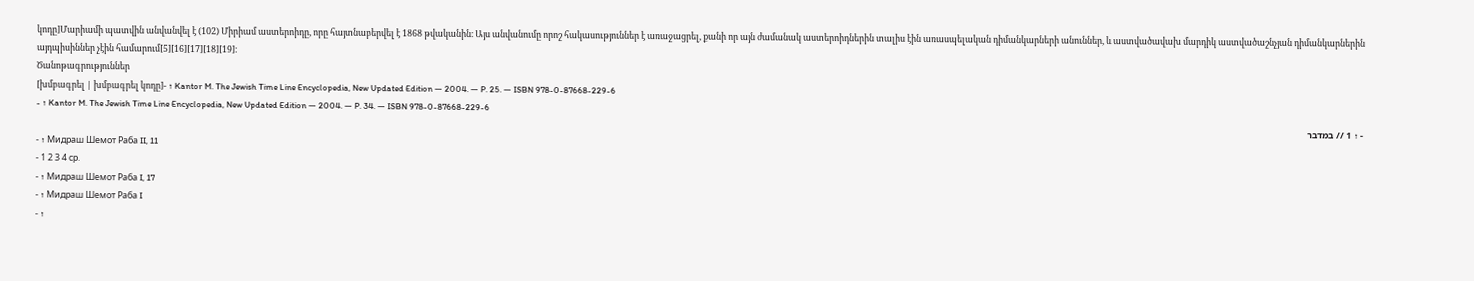կոդը]Մարիամի պատվին անվանվել է (102) Միրիամ աստերոիդը, որը հայտնաբերվել է 1868 թվականին։ Այս անվանումը որոշ հակասություններ է առաջացրել, քանի որ այն ժամանակ աստերոիդներին տալիս էին առասպելական դիմանկարների անուններ, և աստվածավախ մարդիկ աստվածաշնչյան դիմանկարներին այդպիսիններ չէին համարում[5][16][17][18][19]։
Ծանոթագրություններ
[խմբագրել | խմբագրել կոդը]- ↑ Kantor M. The Jewish Time Line Encyclopedia, New Updated Edition — 2004. — P. 25. — ISBN 978-0-87668-229-6
- ↑ Kantor M. The Jewish Time Line Encyclopedia, New Updated Edition — 2004. — P. 34. — ISBN 978-0-87668-229-6
- ↑ 1 // במדבר
- ↑ Мидраш Шемот Раба II, 11
- 1 2 3 4 ср.
- ↑ Мидраш Шемот Раба I, 17
- ↑ Мидраш Шемот Раба I
- ↑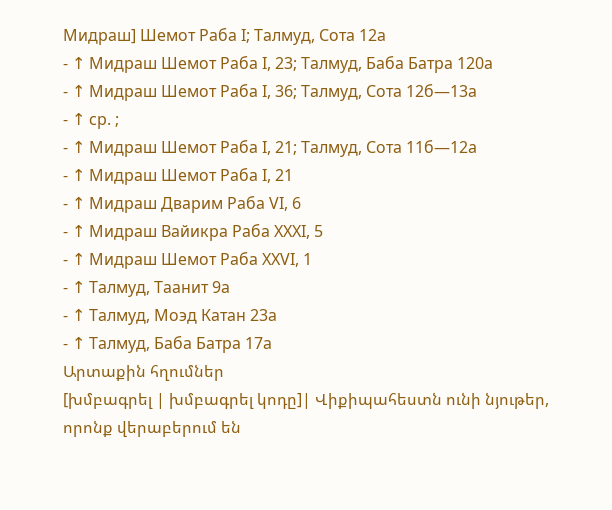Мидраш] Шемот Раба I; Талмуд, Сота 12а
- ↑ Мидраш Шемот Раба I, 23; Талмуд, Баба Батра 120а
- ↑ Мидраш Шемот Раба I, 36; Талмуд, Сота 12б—13а
- ↑ ср. ;
- ↑ Мидраш Шемот Раба I, 21; Талмуд, Сота 11б—12a
- ↑ Мидраш Шемот Раба I, 21
- ↑ Мидраш Дварим Раба VI, 6
- ↑ Мидраш Вайикра Раба XXXI, 5
- ↑ Мидраш Шемот Раба XXVI, 1
- ↑ Талмуд, Таанит 9а
- ↑ Талмуд, Моэд Катан 23а
- ↑ Талмуд, Баба Батра 17а
Արտաքին հղումներ
[խմբագրել | խմբագրել կոդը]| Վիքիպահեստն ունի նյութեր, որոնք վերաբերում են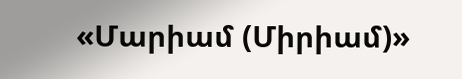«Մարիամ (Միրիամ)»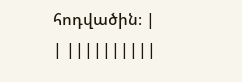հոդվածին։ |
| ||||||||||